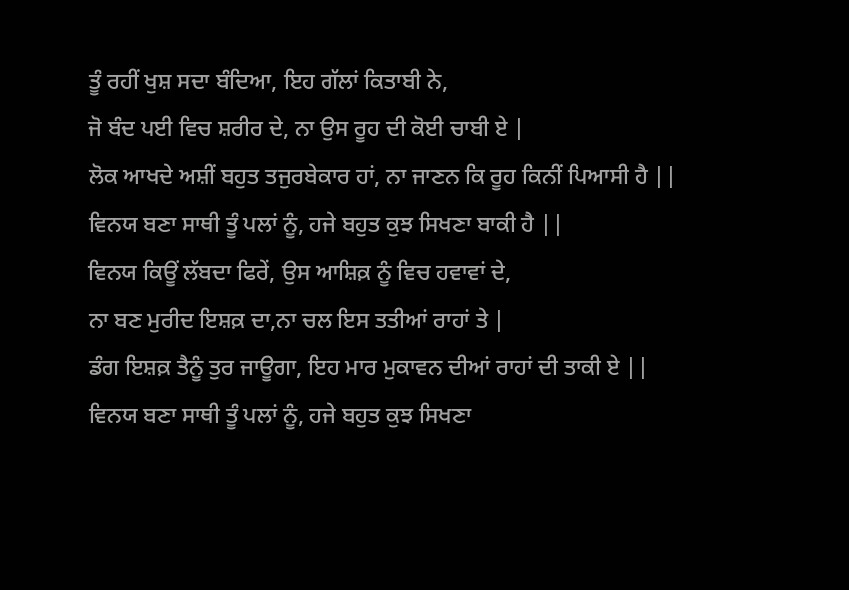ਤੂੰ ਰਹੀਂ ਖੁਸ਼ ਸਦਾ ਬੰਦਿਆ, ਇਹ ਗੱਲਾਂ ਕਿਤਾਬੀ ਨੇ,
ਜੋ ਬੰਦ ਪਈ ਵਿਚ ਸ਼ਰੀਰ ਦੇ, ਨਾ ਉਸ ਰੂਹ ਦੀ ਕੋਈ ਚਾਬੀ ਏ |
ਲੋਕ ਆਖਦੇ ਅਸ਼ੀਂ ਬਹੁਤ ਤਜੁਰਬੇਕਾਰ ਹਾਂ, ਨਾ ਜਾਣਨ ਕਿ ਰੂਹ ਕਿਨੀਂ ਪਿਆਸੀ ਹੈ ||
ਵਿਨਯ ਬਣਾ ਸਾਥੀ ਤੂੰ ਪਲਾਂ ਨੂੰ, ਹਜੇ ਬਹੁਤ ਕੁਝ ਸਿਖਣਾ ਬਾਕੀ ਹੈ ||
ਵਿਨਯ ਕਿਊਂ ਲੱਬਦਾ ਫਿਰੇਂ, ਉਸ ਆਸ਼ਿਕ਼ ਨੂੰ ਵਿਚ ਹਵਾਵਾਂ ਦੇ,
ਨਾ ਬਣ ਮੁਰੀਦ ਇਸ਼ਕ਼ ਦਾ,ਨਾ ਚਲ ਇਸ ਤਤੀਆਂ ਰਾਹਾਂ ਤੇ |
ਡੰਗ ਇਸ਼ਕ਼ ਤੈਨੂੰ ਤੁਰ ਜਾਊਗਾ, ਇਹ ਮਾਰ ਮੁਕਾਵਨ ਦੀਆਂ ਰਾਹਾਂ ਦੀ ਤਾਕੀ ਏ ||
ਵਿਨਯ ਬਣਾ ਸਾਥੀ ਤੂੰ ਪਲਾਂ ਨੂੰ, ਹਜੇ ਬਹੁਤ ਕੁਝ ਸਿਖਣਾ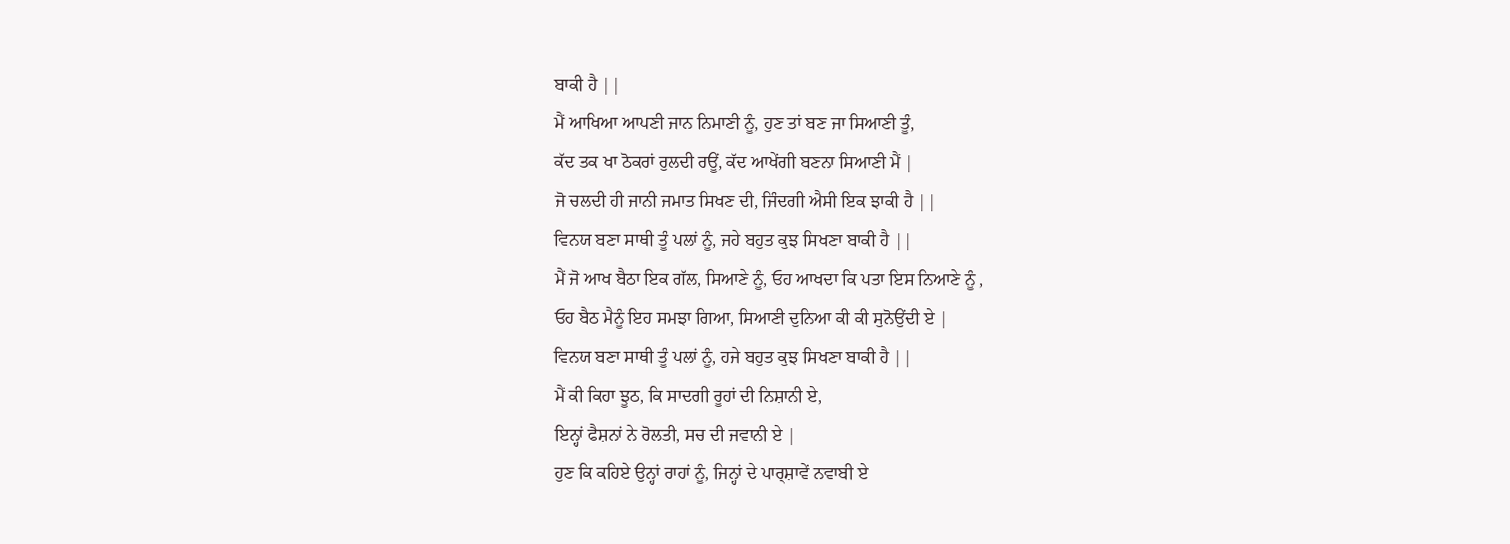ਬਾਕੀ ਹੈ ||
ਮੈਂ ਆਖਿਆ ਆਪਣੀ ਜਾਨ ਨਿਮਾਣੀ ਨੂੰ, ਹੁਣ ਤਾਂ ਬਣ ਜਾ ਸਿਆਣੀ ਤੂੰ,
ਕੱਦ ਤਕ ਖਾ ਠੋਕਰਾਂ ਰੁਲਦੀ ਰਊਂ, ਕੱਦ ਆਖੇਂਗੀ ਬਣਨਾ ਸਿਆਣੀ ਮੈਂ |
ਜੋ ਚਲਦੀ ਹੀ ਜਾਨੀ ਜਮਾਤ ਸਿਖਣ ਦੀ, ਜਿੰਦਗੀ ਐਸੀ ਇਕ ਝਾਕੀ ਹੈ ||
ਵਿਨਯ ਬਣਾ ਸਾਥੀ ਤੂੰ ਪਲਾਂ ਨੂੰ, ਜਹੇ ਬਹੁਤ ਕੁਝ ਸਿਖਣਾ ਬਾਕੀ ਹੈ ||
ਮੈਂ ਜੋ ਆਖ ਬੈਠਾ ਇਕ ਗੱਲ, ਸਿਆਣੇ ਨੂੰ, ਓਹ ਆਖਦਾ ਕਿ ਪਤਾ ਇਸ ਨਿਆਣੇ ਨੂੰ ,
ਓਹ ਬੈਠ ਮੈਨੂੰ ਇਹ ਸਮਝਾ ਗਿਆ, ਸਿਆਣੀ ਦੁਨਿਆ ਕੀ ਕੀ ਸੁਨੋਉਂਦੀ ਏ |
ਵਿਨਯ ਬਣਾ ਸਾਥੀ ਤੂੰ ਪਲਾਂ ਨੂੰ, ਹਜੇ ਬਹੁਤ ਕੁਝ ਸਿਖਣਾ ਬਾਕੀ ਹੈ ||
ਮੈਂ ਕੀ ਕਿਹਾ ਝੂਠ, ਕਿ ਸਾਦਗੀ ਰੂਹਾਂ ਦੀ ਨਿਸ਼ਾਨੀ ਏ,
ਇਨ੍ਹਾਂ ਫੈਸ਼ਨਾਂ ਨੇ ਰੋਲਤੀ, ਸਚ ਦੀ ਜਵਾਨੀ ਏ |
ਹੁਣ ਕਿ ਕਹਿਏ ਉਨ੍ਹਾਂ ਰਾਹਾਂ ਨੂੰ, ਜਿਨ੍ਹਾਂ ਦੇ ਪਾਰ੍ਸ਼ਾਵੇਂ ਨਵਾਬੀ ਏ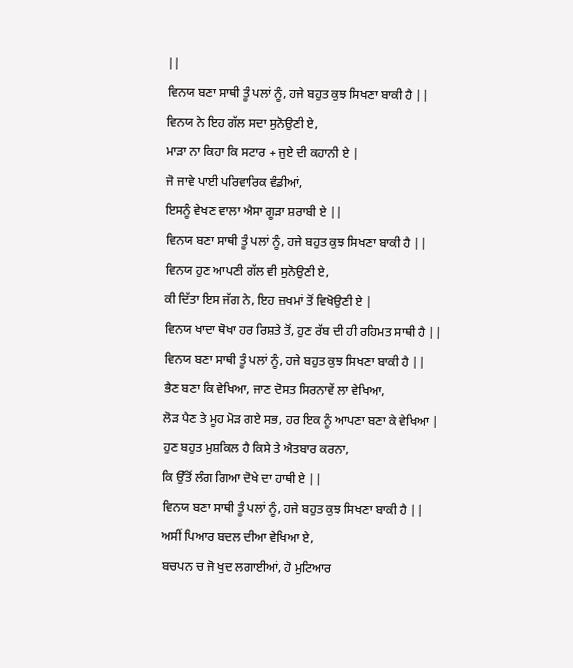||
ਵਿਨਯ ਬਣਾ ਸਾਥੀ ਤੂੰ ਪਲਾਂ ਨੂੰ, ਹਜੇ ਬਹੁਤ ਕੁਝ ਸਿਖਣਾ ਬਾਕੀ ਹੈ ||
ਵਿਨਯ ਨੇ ਇਹ ਗੱਲ ਸਦਾ ਸੁਨੋਉਣੀ ਏ,
ਮਾੜਾ ਨਾ ਕਿਹਾ ਕਿ ਸਟਾਰ + ਜੁਏ ਦੀ ਕਹਾਨੀ ਏ |
ਜੋ ਜਾਵੇ ਪਾਈ ਪਰਿਵਾਰਿਕ ਵੰਡੀਆਂ,
ਇਸਨੂੰ ਵੇਖਣ ਵਾਲਾ ਐਸਾ ਗੂੜਾ ਸ਼ਰਾਬੀ ਏ ||
ਵਿਨਯ ਬਣਾ ਸਾਥੀ ਤੂੰ ਪਲਾਂ ਨੂੰ, ਹਜੇ ਬਹੁਤ ਕੁਝ ਸਿਖਣਾ ਬਾਕੀ ਹੈ ||
ਵਿਨਯ ਹੁਣ ਆਪਣੀ ਗੱਲ ਵੀ ਸੁਨੋਉਣੀ ਏ,
ਕੀ ਦਿੱਤਾ ਇਸ ਜੱਗ ਨੇ, ਇਹ ਜ਼ਖਮਾਂ ਤੋਂ ਵਿਖੋਉਣੀ ਏ |
ਵਿਨਯ ਖਾਦਾ ਥੋਖਾ ਹਰ ਰਿਸ਼ਤੇ ਤੋਂ, ਹੁਣ ਰੱਬ ਦੀ ਹੀ ਰਹਿਮਤ ਸਾਥੀ ਹੈ ||
ਵਿਨਯ ਬਣਾ ਸਾਥੀ ਤੂੰ ਪਲਾਂ ਨੂੰ, ਹਜੇ ਬਹੁਤ ਕੁਝ ਸਿਖਣਾ ਬਾਕੀ ਹੈ ||
ਭੈਣ ਬਣਾ ਕਿ ਵੇਖਿਆ, ਜਾਣ ਦੋਸਤ ਸਿਰਨਾਵੇਂ ਲਾ ਵੇਖਿਆ,
ਲੋੜ ਪੈਣ ਤੇ ਮੂਹ ਮੋੜ ਗਏ ਸਭ, ਹਰ ਇਕ ਨੂੰ ਆਪਣਾ ਬਣਾ ਕੇ ਵੇਖਿਆ |
ਹੁਣ ਬਹੁਤ ਮੁਸ਼ਕਿਲ ਹੈ ਕਿਸੇ ਤੇ ਐਤਬਾਰ ਕਰਨਾ,
ਕਿ ਉੱਤੋਂ ਲੰਗ ਗਿਆ ਦੋਖੇ ਦਾ ਹਾਥੀ ਏ ||
ਵਿਨਯ ਬਣਾ ਸਾਥੀ ਤੂੰ ਪਲਾਂ ਨੂੰ, ਹਜੇ ਬਹੁਤ ਕੁਝ ਸਿਖਣਾ ਬਾਕੀ ਹੈ ||
ਅਸੀਂ ਪਿਆਰ ਬਦਲ ਦੀਆ ਵੇਖਿਆ ਏ,
ਬਚਪਨ ਚ ਜੋ ਖੁਦ ਲਗਾਈਆਂ, ਹੋ ਮੁਟਿਆਰ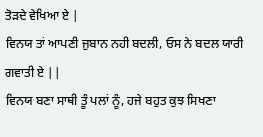ਤੋੜਦੇ ਵੇਖਿਆ ਏ |
ਵਿਨਯ ਤਾਂ ਆਪਣੀ ਜੁਬਾਨ ਨਹੀ ਬਦਲੀ, ਓਸ ਨੇ ਬਦਲ ਯਾਰੀ ਗਵਾਤੀ ਏ ||
ਵਿਨਯ ਬਣਾ ਸਾਥੀ ਤੂੰ ਪਲਾਂ ਨੂੰ, ਹਜੇ ਬਹੁਤ ਕੁਝ ਸਿਖਣਾ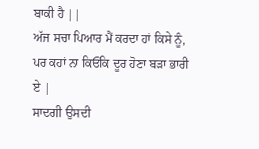ਬਾਕੀ ਹੈ ||
ਅੱਜ ਸਚਾ ਪਿਆਰ ਮੈਂ ਕਰਦਾ ਹਾਂ ਕਿਸੇ ਨੂੰ,
ਪਰ ਕਹਾਂ ਨਾ ਕਿਓਂਕਿ ਦੂਰ ਹੋਣਾ ਬੜਾ ਭਾਰੀ ਏ |
ਸਾਦਗੀ ਉਸਦੀ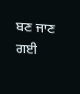ਬਣ ਜਾਣ ਗਈ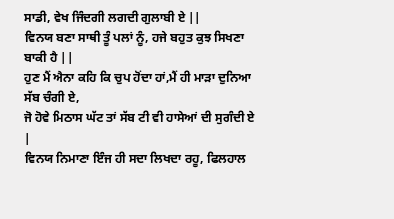ਸਾਡੀ, ਵੇਖ ਜਿੰਦਗੀ ਲਗਦੀ ਗੁਲਾਬੀ ਏ ||
ਵਿਨਯ ਬਣਾ ਸਾਥੀ ਤੂੰ ਪਲਾਂ ਨੂੰ, ਹਜੇ ਬਹੁਤ ਕੁਝ ਸਿਖਣਾ ਬਾਕੀ ਹੈ ||
ਹੁਣ ਮੈਂ ਐਨਾ ਕਹਿ ਕਿ ਚੁਪ ਹੋਂਦਾ ਹਾਂ,ਮੈਂ ਹੀ ਮਾੜਾ ਦੁਨਿਆ ਸੱਬ ਚੰਗੀ ਏ,
ਜੋ ਹੋਵੇ ਮਿਠਾਸ ਘੱਟ ਤਾਂ ਸੱਬ ਟੀ ਵੀ ਹਾਸੇਆਂ ਦੀ ਸੁਗੰਦੀ ਏ |
ਵਿਨਯ ਨਿਮਾਣਾ ਇੰਜ ਹੀ ਸਦਾ ਲਿਖਦਾ ਰਹੂ, ਫਿਲਹਾਲ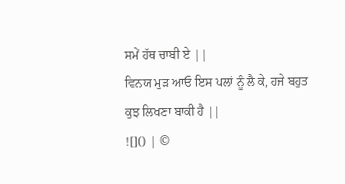ਸਮੇਂ ਹੱਥ ਚਾਬੀ ਏ ||
ਵਿਨਯ ਮੁੜ ਆਓ ਇਸ ਪਲਾਂ ਨੂੰ ਲੈ ਕੇ, ਹਜੇ ਬਹੁਤ ਕੁਝ ਲਿਖਣਾ ਬਾਕੀ ਹੈ ||
![]() | ©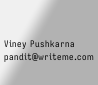Viney Pushkarna pandit@writeme.com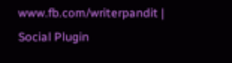www.fb.com/writerpandit |
Social Plugin